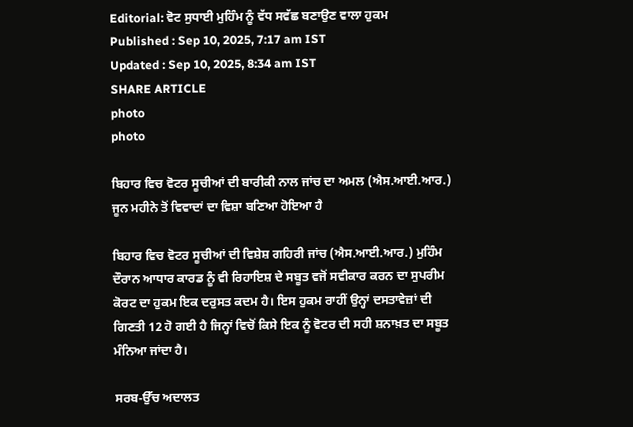Editorial: ਵੋਟ ਸੁਧਾਈ ਮੁਹਿੰਮ ਨੂੰ ਵੱਧ ਸਵੱਛ ਬਣਾਉਣ ਵਾਲਾ ਹੁਕਮ
Published : Sep 10, 2025, 7:17 am IST
Updated : Sep 10, 2025, 8:34 am IST
SHARE ARTICLE
photo
photo

ਬਿਹਾਰ ਵਿਚ ਵੋਟਰ ਸੂਚੀਆਂ ਦੀ ਬਾਰੀਕੀ ਨਾਲ ਜਾਂਚ ਦਾ ਅਮਲ (ਐਸ.ਆਈ.ਆਰ.) ਜੂਨ ਮਹੀਨੇ ਤੋਂ ਵਿਵਾਦਾਂ ਦਾ ਵਿਸ਼ਾ ਬਣਿਆ ਹੋਇਆ ਹੈ

ਬਿਹਾਰ ਵਿਚ ਵੋਟਰ ਸੂਚੀਆਂ ਦੀ ਵਿਸ਼ੇਸ਼ ਗਹਿਰੀ ਜਾਂਚ (ਐਸ.ਆਈ.ਆਰ.) ਮੁਹਿੰਮ ਦੌਰਾਨ ਆਧਾਰ ਕਾਰਡ ਨੂੰ ਵੀ ਰਿਹਾਇਸ਼ ਦੇ ਸਬੂਤ ਵਜੋਂ ਸਵੀਕਾਰ ਕਰਨ ਦਾ ਸੁਪਰੀਮ ਕੋਰਟ ਦਾ ਹੁਕਮ ਇਕ ਦਰੁਸਤ ਕਦਮ ਹੈ। ਇਸ ਹੁਕਮ ਰਾਹੀਂ ਉਨ੍ਹਾਂ ਦਸਤਾਵੇਜ਼ਾਂ ਦੀ ਗਿਣਤੀ 12 ਹੋ ਗਈ ਹੈ ਜਿਨ੍ਹਾਂ ਵਿਚੋਂ ਕਿਸੇ ਇਕ ਨੂੰ ਵੋਟਰ ਦੀ ਸਹੀ ਸ਼ਨਾਖ਼ਤ ਦਾ ਸਬੂਤ ਮੰਨਿਆ ਜਾਂਦਾ ਹੈ।

ਸਰਬ-ਉੱਚ ਅਦਾਲਤ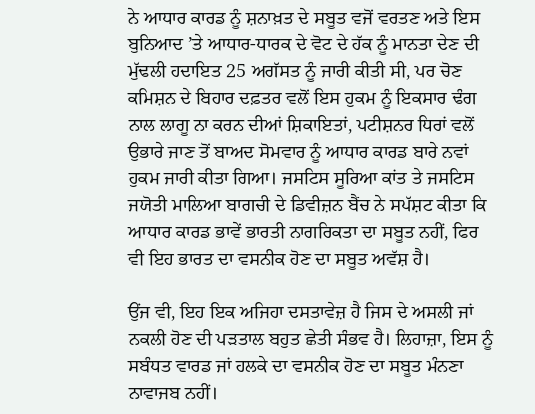ਨੇ ਆਧਾਰ ਕਾਰਡ ਨੂੰ ਸ਼ਨਾਖ਼ਤ ਦੇ ਸਬੂਤ ਵਜੋਂ ਵਰਤਣ ਅਤੇ ਇਸ ਬੁਨਿਆਦ ’ਤੇ ਆਧਾਰ-ਧਾਰਕ ਦੇ ਵੋਟ ਦੇ ਹੱਕ ਨੂੰ ਮਾਨਤਾ ਦੇਣ ਦੀ ਮੁੱਢਲੀ ਹਦਾਇਤ 25 ਅਗੱਸਤ ਨੂੰ ਜਾਰੀ ਕੀਤੀ ਸੀ, ਪਰ ਚੋਣ ਕਮਿਸ਼ਨ ਦੇ ਬਿਹਾਰ ਦਫ਼ਤਰ ਵਲੋਂ ਇਸ ਹੁਕਮ ਨੂੰ ਇਕਸਾਰ ਢੰਗ ਨਾਲ ਲਾਗੂ ਨਾ ਕਰਨ ਦੀਆਂ ਸ਼ਿਕਾਇਤਾਂ, ਪਟੀਸ਼ਨਰ ਧਿਰਾਂ ਵਲੋਂ ਉਭਾਰੇ ਜਾਣ ਤੋਂ ਬਾਅਦ ਸੋਮਵਾਰ ਨੂੰ ਆਧਾਰ ਕਾਰਡ ਬਾਰੇ ਨਵਾਂ ਹੁਕਮ ਜਾਰੀ ਕੀਤਾ ਗਿਆ। ਜਸਟਿਸ ਸੂਰਿਆ ਕਾਂਤ ਤੇ ਜਸਟਿਸ ਜਯੋਤੀ ਮਾਲਿਆ ਬਾਗਚੀ ਦੇ ਡਿਵੀਜ਼ਨ ਬੈਂਚ ਨੇ ਸਪੱਸ਼ਟ ਕੀਤਾ ਕਿ ਆਧਾਰ ਕਾਰਡ ਭਾਵੇਂ ਭਾਰਤੀ ਨਾਗਰਿਕਤਾ ਦਾ ਸਬੂਤ ਨਹੀਂ, ਫਿਰ ਵੀ ਇਹ ਭਾਰਤ ਦਾ ਵਸਨੀਕ ਹੋਣ ਦਾ ਸਬੂਤ ਅਵੱਸ਼ ਹੈ।

ਉਂਜ ਵੀ, ਇਹ ਇਕ ਅਜਿਹਾ ਦਸਤਾਵੇਜ਼ ਹੈ ਜਿਸ ਦੇ ਅਸਲੀ ਜਾਂ ਨਕਲੀ ਹੋਣ ਦੀ ਪੜਤਾਲ ਬਹੁਤ ਛੇਤੀ ਸੰਭਵ ਹੈ। ਲਿਹਾਜ਼ਾ, ਇਸ ਨੂੰ ਸਬੰਧਤ ਵਾਰਡ ਜਾਂ ਹਲਕੇ ਦਾ ਵਸਨੀਕ ਹੋਣ ਦਾ ਸਬੂਤ ਮੰਨਣਾ ਨਾਵਾਜਬ ਨਹੀਂ।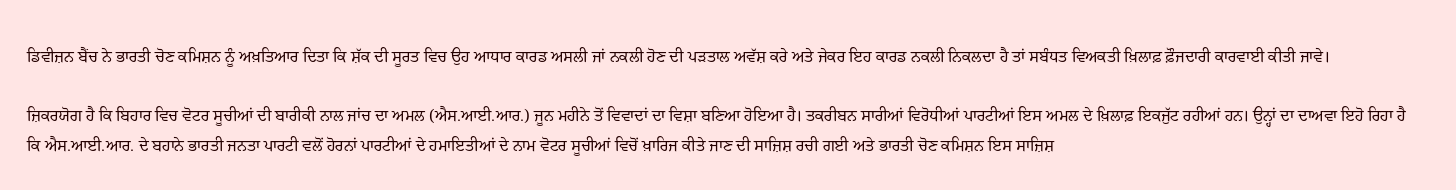ਡਿਵੀਜ਼ਨ ਬੈਂਚ ਨੇ ਭਾਰਤੀ ਚੋਣ ਕਮਿਸ਼ਨ ਨੂੰ ਅਖ਼ਤਿਆਰ ਦਿਤਾ ਕਿ ਸ਼ੱਕ ਦੀ ਸੂਰਤ ਵਿਚ ਉਹ ਆਧਾਰ ਕਾਰਡ ਅਸਲੀ ਜਾਂ ਨਕਲੀ ਹੋਣ ਦੀ ਪੜਤਾਲ ਅਵੱਸ਼ ਕਰੇ ਅਤੇ ਜੇਕਰ ਇਹ ਕਾਰਡ ਨਕਲੀ ਨਿਕਲਦਾ ਹੈ ਤਾਂ ਸਬੰਧਤ ਵਿਅਕਤੀ ਖ਼ਿਲਾਫ਼ ਫ਼ੌਜਦਾਰੀ ਕਾਰਵਾਈ ਕੀਤੀ ਜਾਵੇ।

ਜ਼ਿਕਰਯੋਗ ਹੈ ਕਿ ਬਿਹਾਰ ਵਿਚ ਵੋਟਰ ਸੂਚੀਆਂ ਦੀ ਬਾਰੀਕੀ ਨਾਲ ਜਾਂਚ ਦਾ ਅਮਲ (ਐਸ.ਆਈ.ਆਰ.) ਜੂਨ ਮਹੀਨੇ ਤੋਂ ਵਿਵਾਦਾਂ ਦਾ ਵਿਸ਼ਾ ਬਣਿਆ ਹੋਇਆ ਹੈ। ਤਕਰੀਬਨ ਸਾਰੀਆਂ ਵਿਰੋਧੀਆਂ ਪਾਰਟੀਆਂ ਇਸ ਅਮਲ ਦੇ ਖ਼ਿਲਾਫ਼ ਇਕਜੁੱਟ ਰਹੀਆਂ ਹਨ। ਉਨ੍ਹਾਂ ਦਾ ਦਾਅਵਾ ਇਹੋ ਰਿਹਾ ਹੈ ਕਿ ਐਸ.ਆਈ.ਆਰ. ਦੇ ਬਹਾਨੇ ਭਾਰਤੀ ਜਨਤਾ ਪਾਰਟੀ ਵਲੋਂ ਹੋਰਨਾਂ ਪਾਰਟੀਆਂ ਦੇ ਹਮਾਇਤੀਆਂ ਦੇ ਨਾਮ ਵੋਟਰ ਸੂਚੀਆਂ ਵਿਚੋਂ ਖ਼ਾਰਿਜ ਕੀਤੇ ਜਾਣ ਦੀ ਸਾਜ਼ਿਸ਼ ਰਚੀ ਗਈ ਅਤੇ ਭਾਰਤੀ ਚੋਣ ਕਮਿਸ਼ਨ ਇਸ ਸਾਜ਼ਿਸ਼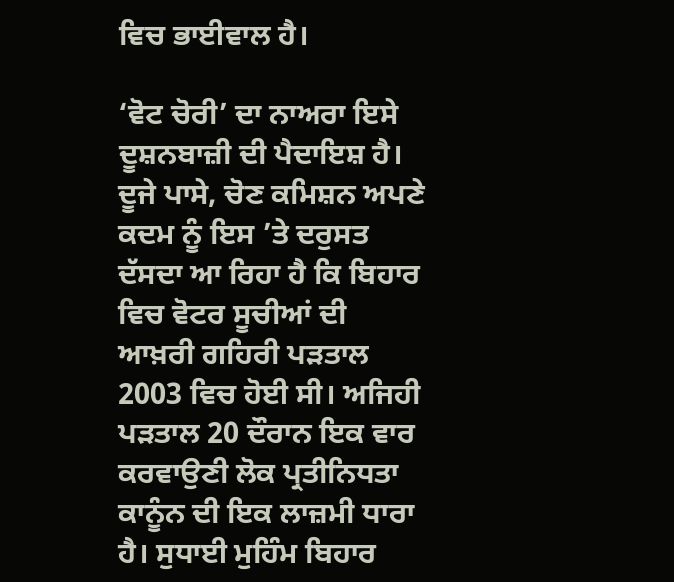ਵਿਚ ਭਾਈਵਾਲ ਹੈ।

‘ਵੋਟ ਚੋਰੀ’ ਦਾ ਨਾਅਰਾ ਇਸੇ ਦੂਸ਼ਨਬਾਜ਼ੀ ਦੀ ਪੈਦਾਇਸ਼ ਹੈ। ਦੂਜੇ ਪਾਸੇ, ਚੋਣ ਕਮਿਸ਼ਨ ਅਪਣੇ ਕਦਮ ਨੂੰ ਇਸ ’ਤੇ ਦਰੁਸਤ ਦੱਸਦਾ ਆ ਰਿਹਾ ਹੈ ਕਿ ਬਿਹਾਰ ਵਿਚ ਵੋਟਰ ਸੂਚੀਆਂ ਦੀ ਆਖ਼ਰੀ ਗਹਿਰੀ ਪੜਤਾਲ 2003 ਵਿਚ ਹੋਈ ਸੀ। ਅਜਿਹੀ ਪੜਤਾਲ 20 ਦੌਰਾਨ ਇਕ ਵਾਰ ਕਰਵਾਉਣੀ ਲੋਕ ਪ੍ਰਤੀਨਿਧਤਾ ਕਾਨੂੰਨ ਦੀ ਇਕ ਲਾਜ਼ਮੀ ਧਾਰਾ ਹੈ। ਸੁਧਾਈ ਮੁਹਿੰਮ ਬਿਹਾਰ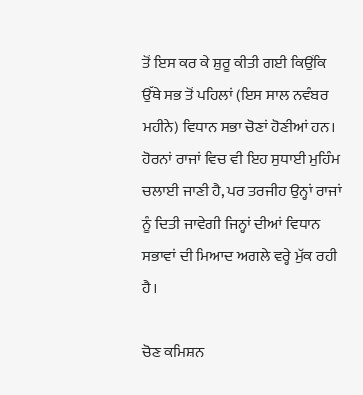ਤੋਂ ਇਸ ਕਰ ਕੇ ਸ਼ੁਰੂ ਕੀਤੀ ਗਈ ਕਿਉਂਕਿ ਉੱਥੇ ਸਭ ਤੋਂ ਪਹਿਲਾਂ (ਇਸ ਸਾਲ ਨਵੰਬਰ ਮਹੀਨੇ) ਵਿਧਾਨ ਸਭਾ ਚੋਣਾਂ ਹੋਣੀਆਂ ਹਨ। ਹੋਰਨਾਂ ਰਾਜਾਂ ਵਿਚ ਵੀ ਇਹ ਸੁਧਾਈ ਮੁਹਿੰਮ ਚਲਾਈ ਜਾਣੀ ਹੈ, ਪਰ ਤਰਜੀਹ ਉਨ੍ਹਾਂ ਰਾਜਾਂ ਨੂੰ ਦਿਤੀ ਜਾਵੇਗੀ ਜਿਨ੍ਹਾਂ ਦੀਆਂ ਵਿਧਾਨ ਸਭਾਵਾਂ ਦੀ ਮਿਆਦ ਅਗਲੇ ਵਰ੍ਹੇ ਮੁੱਕ ਰਹੀ ਹੈ।

ਚੋਣ ਕਮਿਸ਼ਨ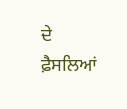ਦੇ ਫ਼ੈਸਲਿਆਂ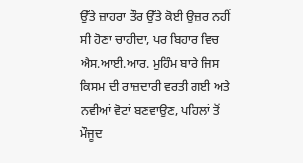ਉੱਤੇ ਜ਼ਾਹਰਾ ਤੌਰ ਉੱਤੇ ਕੋਈ ਉਜ਼ਰ ਨਹੀਂ ਸੀ ਹੋਣਾ ਚਾਹੀਦਾ, ਪਰ ਬਿਹਾਰ ਵਿਚ ਐਸ.ਆਈ.ਆਰ. ਮੁਹਿੰਮ ਬਾਰੇ ਜਿਸ ਕਿਸਮ ਦੀ ਰਾਜ਼ਦਾਰੀ ਵਰਤੀ ਗਈ ਅਤੇ ਨਵੀਆਂ ਵੋਟਾਂ ਬਣਵਾਉਣ, ਪਹਿਲਾਂ ਤੋਂ ਮੌਜੂਦ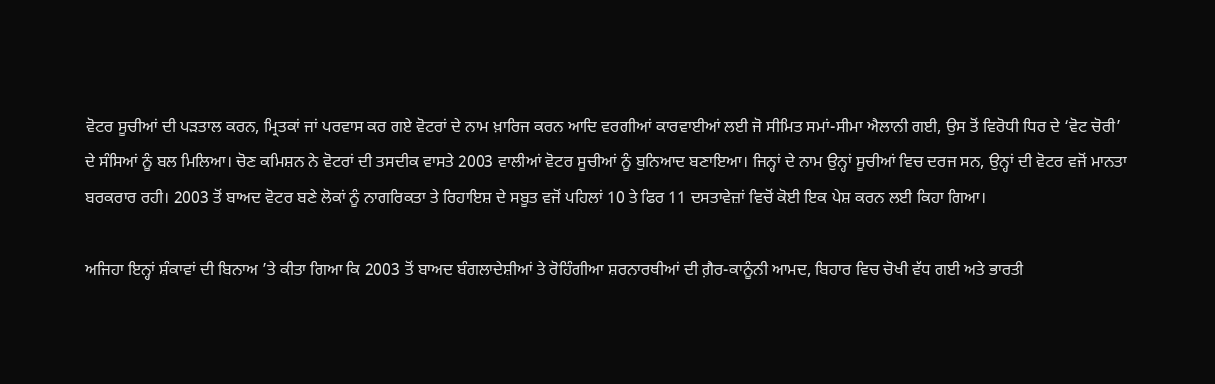ਵੋਟਰ ਸੂਚੀਆਂ ਦੀ ਪੜਤਾਲ ਕਰਨ, ਮ੍ਰਿਤਕਾਂ ਜਾਂ ਪਰਵਾਸ ਕਰ ਗਏ ਵੋਟਰਾਂ ਦੇ ਨਾਮ ਖ਼ਾਰਿਜ ਕਰਨ ਆਦਿ ਵਰਗੀਆਂ ਕਾਰਵਾਈਆਂ ਲਈ ਜੋ ਸੀਮਿਤ ਸਮਾਂ-ਸੀਮਾ ਐਲਾਨੀ ਗਈ, ਉਸ ਤੋਂ ਵਿਰੋਧੀ ਧਿਰ ਦੇ ‘ਵੋਟ ਚੋਰੀ’ ਦੇ ਸੰਸਿਆਂ ਨੂੰ ਬਲ ਮਿਲਿਆ। ਚੋਣ ਕਮਿਸ਼ਨ ਨੇ ਵੋਟਰਾਂ ਦੀ ਤਸਦੀਕ ਵਾਸਤੇ 2003 ਵਾਲੀਆਂ ਵੋਟਰ ਸੂਚੀਆਂ ਨੂੰ ਬੁਨਿਆਦ ਬਣਾਇਆ। ਜਿਨ੍ਹਾਂ ਦੇ ਨਾਮ ਉਨ੍ਹਾਂ ਸੂਚੀਆਂ ਵਿਚ ਦਰਜ ਸਨ, ਉਨ੍ਹਾਂ ਦੀ ਵੋਟਰ ਵਜੋਂ ਮਾਨਤਾ ਬਰਕਰਾਰ ਰਹੀ। 2003 ਤੋਂ ਬਾਅਦ ਵੋਟਰ ਬਣੇ ਲੋਕਾਂ ਨੂੰ ਨਾਗਰਿਕਤਾ ਤੇ ਰਿਹਾਇਸ਼ ਦੇ ਸਬੂਤ ਵਜੋਂ ਪਹਿਲਾਂ 10 ਤੇ ਫਿਰ 11 ਦਸਤਾਵੇਜ਼ਾਂ ਵਿਚੋਂ ਕੋਈ ਇਕ ਪੇਸ਼ ਕਰਨ ਲਈ ਕਿਹਾ ਗਿਆ।

ਅਜਿਹਾ ਇਨ੍ਹਾਂ ਸ਼ੰਕਾਵਾਂ ਦੀ ਬਿਨਾਅ ’ਤੇ ਕੀਤਾ ਗਿਆ ਕਿ 2003 ਤੋਂ ਬਾਅਦ ਬੰਗਲਾਦੇਸ਼ੀਆਂ ਤੇ ਰੋਹਿੰਗੀਆ ਸ਼ਰਨਾਰਥੀਆਂ ਦੀ ਗ਼ੈਰ-ਕਾਨੂੰਨੀ ਆਮਦ, ਬਿਹਾਰ ਵਿਚ ਚੋਖੀ ਵੱਧ ਗਈ ਅਤੇ ਭਾਰਤੀ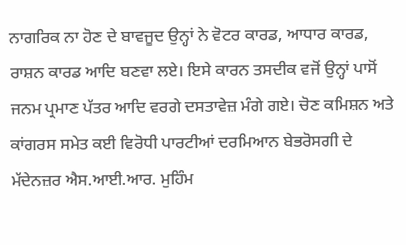ਨਾਗਰਿਕ ਨਾ ਹੋਣ ਦੇ ਬਾਵਜੂਦ ਉਨ੍ਹਾਂ ਨੇ ਵੋਟਰ ਕਾਰਡ, ਆਧਾਰ ਕਾਰਡ, ਰਾਸ਼ਨ ਕਾਰਡ ਆਦਿ ਬਣਵਾ ਲਏ। ਇਸੇ ਕਾਰਨ ਤਸਦੀਕ ਵਜੋਂ ਉਨ੍ਹਾਂ ਪਾਸੋਂ ਜਨਮ ਪ੍ਰਮਾਣ ਪੱਤਰ ਆਦਿ ਵਰਗੇ ਦਸਤਾਵੇਜ਼ ਮੰਗੇ ਗਏ। ਚੋਣ ਕਮਿਸ਼ਨ ਅਤੇ ਕਾਂਗਰਸ ਸਮੇਤ ਕਈ ਵਿਰੋਧੀ ਪਾਰਟੀਆਂ ਦਰਮਿਆਨ ਬੇਭਰੋਸਗੀ ਦੇ ਮੱਦੇਨਜ਼ਰ ਐਸ.ਆਈ.ਆਰ. ਮੁਹਿੰਮ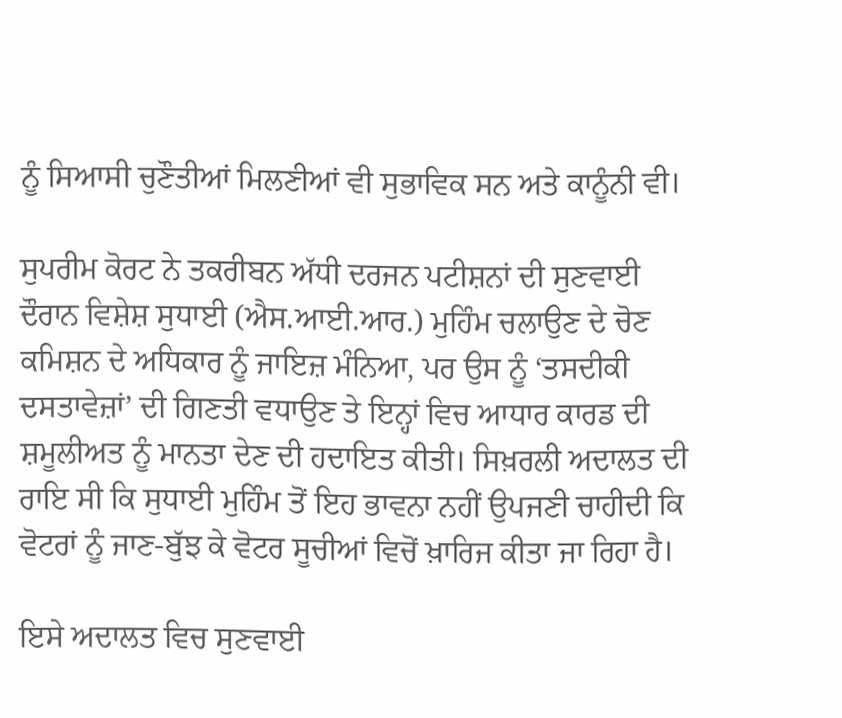ਨੂੰ ਸਿਆਸੀ ਚੁਣੌਤੀਆਂ ਮਿਲਣੀਆਂ ਵੀ ਸੁਭਾਵਿਕ ਸਨ ਅਤੇ ਕਾਨੂੰਨੀ ਵੀ।

ਸੁਪਰੀਮ ਕੋਰਟ ਨੇ ਤਕਰੀਬਨ ਅੱਧੀ ਦਰਜਨ ਪਟੀਸ਼ਨਾਂ ਦੀ ਸੁਣਵਾਈ ਦੌਰਾਨ ਵਿਸ਼ੇਸ਼ ਸੁਧਾਈ (ਐਸ.ਆਈ.ਆਰ.) ਮੁਹਿੰਮ ਚਲਾਉਣ ਦੇ ਚੋਣ ਕਮਿਸ਼ਨ ਦੇ ਅਧਿਕਾਰ ਨੂੰ ਜਾਇਜ਼ ਮੰਨਿਆ, ਪਰ ਉਸ ਨੂੰ ‘ਤਸਦੀਕੀ ਦਸਤਾਵੇਜ਼ਾਂ’ ਦੀ ਗਿਣਤੀ ਵਧਾਉਣ ਤੇ ਇਨ੍ਹਾਂ ਵਿਚ ਆਧਾਰ ਕਾਰਡ ਦੀ ਸ਼ਮੂਲੀਅਤ ਨੂੰ ਮਾਨਤਾ ਦੇਣ ਦੀ ਹਦਾਇਤ ਕੀਤੀ। ਸਿਖ਼ਰਲੀ ਅਦਾਲਤ ਦੀ ਰਾਇ ਸੀ ਕਿ ਸੁਧਾਈ ਮੁਹਿੰਮ ਤੋਂ ਇਹ ਭਾਵਨਾ ਨਹੀਂ ਉਪਜਣੀ ਚਾਹੀਦੀ ਕਿ ਵੋਟਰਾਂ ਨੂੰ ਜਾਣ-ਬੁੱਝ ਕੇ ਵੋਟਰ ਸੂਚੀਆਂ ਵਿਚੋਂ ਖ਼ਾਰਿਜ ਕੀਤਾ ਜਾ ਰਿਹਾ ਹੈ।

ਇਸੇ ਅਦਾਲਤ ਵਿਚ ਸੁਣਵਾਈ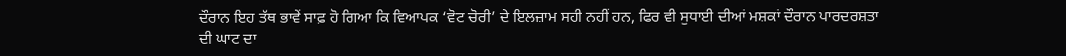ਦੌਰਾਨ ਇਹ ਤੱਥ ਭਾਵੇਂ ਸਾਫ਼ ਹੋ ਗਿਆ ਕਿ ਵਿਆਪਕ ‘ਵੋਟ ਚੋਰੀ’ ਦੇ ਇਲਜ਼ਾਮ ਸਹੀ ਨਹੀਂ ਹਨ, ਫਿਰ ਵੀ ਸੁਧਾਈ ਦੀਆਂ ਮਸ਼ਕਾਂ ਦੌਰਾਨ ਪਾਰਦਰਸ਼ਤਾ ਦੀ ਘਾਟ ਦਾ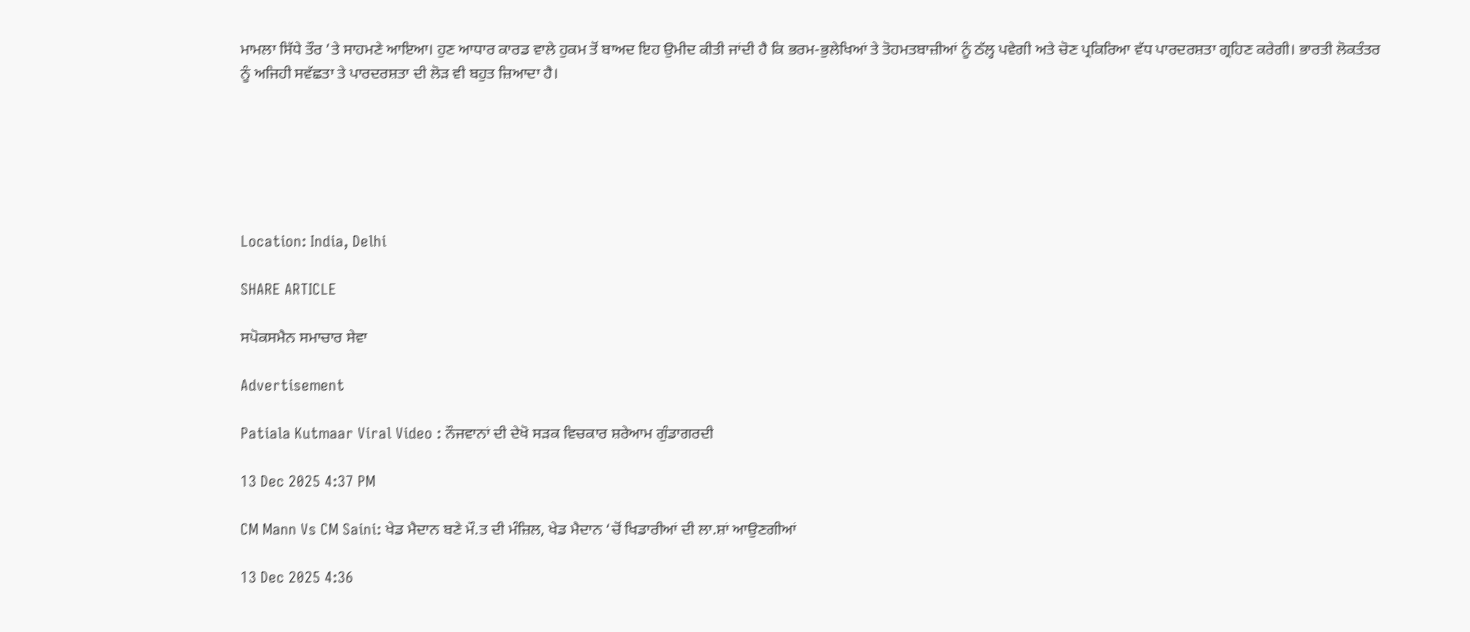ਮਾਮਲਾ ਸਿੱਧੇ ਤੌਰ ’ਤੇ ਸਾਹਮਣੇ ਆਇਆ। ਹੁਣ ਆਧਾਰ ਕਾਰਡ ਵਾਲੇ ਹੁਕਮ ਤੋਂ ਬਾਅਦ ਇਹ ਉਮੀਦ ਕੀਤੀ ਜਾਂਦੀ ਹੈ ਕਿ ਭਰਮ-ਭੁਲੇਖਿਆਂ ਤੇ ਤੋਹਮਤਬਾਜ਼ੀਆਂ ਨੂੰ ਠੱਲ੍ਹ ਪਵੇਗੀ ਅਤੇ ਚੋਣ ਪ੍ਰਕਿਰਿਆ ਵੱਧ ਪਾਰਦਰਸ਼ਤਾ ਗ੍ਰਹਿਣ ਕਰੇਗੀ। ਭਾਰਤੀ ਲੋਕਤੰਤਰ ਨੂੰ ਅਜਿਹੀ ਸਵੱਛਤਾ ਤੇ ਪਾਰਦਰਸ਼ਤਾ ਦੀ ਲੋੜ ਵੀ ਬਹੁਤ ਜ਼ਿਆਦਾ ਹੈ।






Location: India, Delhi

SHARE ARTICLE

ਸਪੋਕਸਮੈਨ ਸਮਾਚਾਰ ਸੇਵਾ

Advertisement

Patiala Kutmaar Viral Video : ਨੌਜਵਾਨਾਂ ਦੀ ਦੇਖੋ ਸੜਕ ਵਿਚਕਾਰ ਸ਼ਰੇਆਮ ਗੁੰਡਾਗਰਦੀ

13 Dec 2025 4:37 PM

CM Mann Vs CM Saini: ਖੇਡ ਮੈਦਾਨ ਬਣੇ ਮੌ.ਤ ਦੀ ਮੰਜ਼ਿਲ, ਖੇਡ ਮੈਦਾਨ ‘ਚੋਂ ਖਿਡਾਰੀਆਂ ਦੀ ਲਾ.ਸ਼ਾਂ ਆਉਣਗੀਆਂ

13 Dec 2025 4:36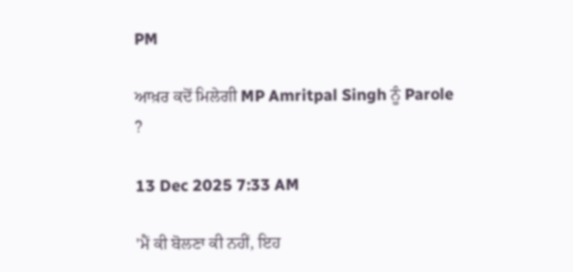PM

ਆਖ਼ਰ ਕਦੋਂ ਮਿਲੇਗੀ MP Amritpal Singh ਨੂੰ Parole ?

13 Dec 2025 7:33 AM

'ਮੈਂ ਕੀ ਬੋਲਣਾ ਕੀ ਨਹੀਂ, ਇਹ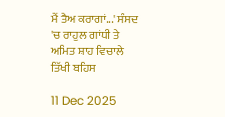ਮੈਂ ਤੈਅ ਕਰਾਗਾਂ...' ਸੰਸਦ 'ਚ ਰਾਹੁਲ ਗਾਂਧੀ ਤੇ ਅਮਿਤ ਸ਼ਾਹ ਵਿਚਾਲੇ ਤਿੱਖੀ ਬਹਿਸ

11 Dec 2025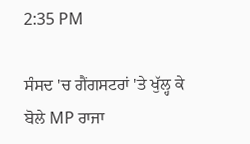2:35 PM

ਸੰਸਦ 'ਚ ਗੈਂਗਸਟਰਾਂ 'ਤੇ ਖੁੱਲ੍ਹ ਕੇ ਬੋਲੇ MP ਰਾਜਾ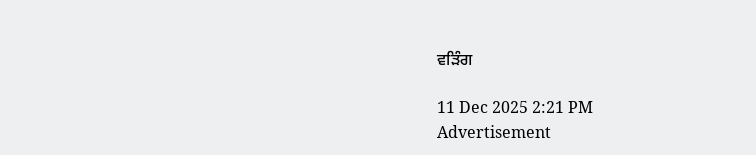ਵੜਿੰਗ

11 Dec 2025 2:21 PM
Advertisement